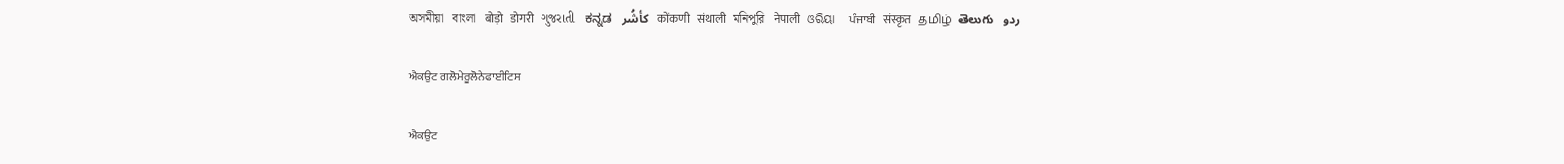অসমীয়া   বাংলা   बोड़ो   डोगरी   ગુજરાતી   ಕನ್ನಡ   كأشُر   कोंकणी   संथाली   মনিপুরি   नेपाली   ଓରିୟା   ਪੰਜਾਬੀ   संस्कृत   தமிழ்  తెలుగు   ردو

ਐਕਉਟ ਗਲੋਮੇਰੂਲੋਨੇਫਾਈਟਿਸ

ਐਕਉਟ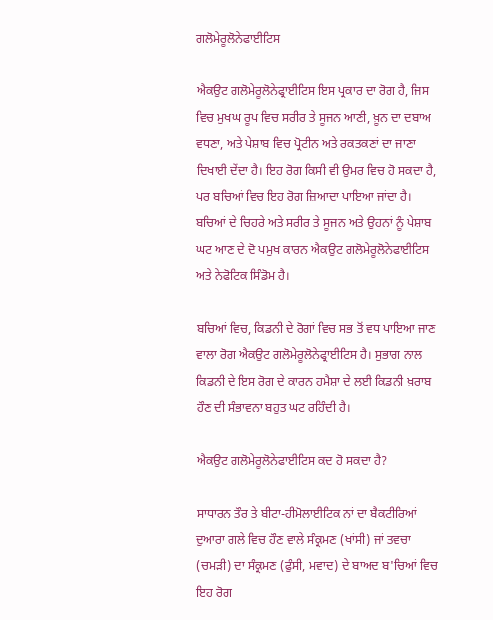ਗਲੋਮੇਰੂਲੋਨੇਫਾਈਟਿਸ

ਐਕਉਟ ਗਲੋਮੇਰੂਲੋਨੇਫ੍ਰਾਈਟਿਸ ਇਸ ਪ੍ਰਕਾਰ ਦਾ ਰੋਗ ਹੈ, ਜਿਸ ਵਿਚ ਮੁਖਘ ਰੂਪ ਵਿਚ ਸਰੀਰ ਤੇ ਸੂਜਨ ਆਣੀ, ਖ਼ੂਨ ਦਾ ਦਬਾਅ ਵਧਣਾ, ਅਤੇ ਪੇਸ਼ਾਬ ਵਿਚ ਪ੍ਰੋਟੀਨ ਅਤੇ ਰਕਤਕਣਾਂ ਦਾ ਜਾਣਾ ਦਿਖਾਈ ਦੇਂਦਾ ਹੈ। ਇਹ ਰੋਗ ਕਿਸੀ ਵੀ ਉਮਰ ਵਿਚ ਹੋ ਸਕਦਾ ਹੈ, ਪਰ ਬਚਿਆਂ ਵਿਚ ਇਹ ਰੋਗ ਜ਼ਿਆਦਾ ਪਾਇਆ ਜਾਂਦਾ ਹੈ। ਬਚਿਆਂ ਦੇ ਚਿਹਰੇ ਅਤੇ ਸਰੀਰ ਤੇ ਸੂਜਨ ਅਤੇ ਉਹਨਾਂ ਨੂੰ ਪੇਸ਼ਾਬ ਘਟ ਆਣ ਦੇ ਦੋ ਪਮੁਖ ਕਾਰਨ ਐਕਉਟ ਗਲੋਮੇਰੂਲੋਨੇਫਾਈਟਿਸ ਅਤੇ ਨੇਫੋਟਿਕ ਸਿੰਡੋਮ ਹੈ।

ਬਚਿਆਂ ਵਿਚ, ਕਿਡਨੀ ਦੇ ਰੋਗਾਂ ਵਿਚ ਸਭ ਤੋਂ ਵਧ ਪਾਇਆ ਜਾਣ ਵਾਲਾ ਰੋਗ ਐਕਉਟ ਗਲੋਮੇਰੂਲੋਨੇਫ੍ਰਾਈਟਿਸ ਹੈ। ਸੁਭਾਗ ਨਾਲ ਕਿਡਨੀ ਦੇ ਇਸ ਰੋਗ ਦੇ ਕਾਰਨ ਹਮੈਸ਼ਾ ਦੇ ਲਈ ਕਿਡਨੀ ਖ਼ਰਾਬ ਹੌਣ ਦੀ ਸੰਭਾਵਨਾ ਬਹੁਤ ਘਟ ਰਹਿੰਦੀ ਹੈ।

ਐਕਉਟ ਗਲੋਮੇਰੂਲੋਨੇਫਾਈਟਿਸ ਕਦ ਹੋ ਸਕਦਾ ਹੈ?

ਸਾਧਾਰਨ ਤੌਰ ਤੇ ਬੀਟਾ-ਹੀਮੋਲਾਈਟਿਕ ਨਾਂ ਦਾ ਬੈਕਟੀਰਿਆਂ ਦੁਆਰਾ ਗਲੇ ਵਿਚ ਹੌਣ ਵਾਲੇ ਸੰਕ੍ਰਮਣ (ਖਾਂਸੀ) ਜਾਂ ਤਵਚਾ (ਚਮੜੀ) ਦਾ ਸੰਕ੍ਰਮਣ (ਫੁੰਸੀ, ਮਵਾਦ) ਦੇ ਬਾਅਦ ਬ'ਚਿਆਂ ਵਿਚ ਇਹ ਰੋਗ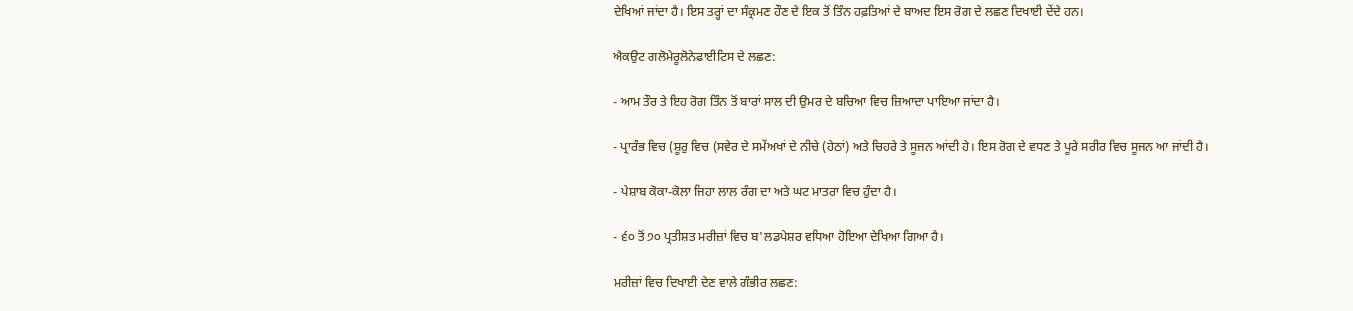ਦੇਖਿਆਂ ਜਾਂਦਾ ਹੈ। ਇਸ ਤਰ੍ਹਾਂ ਦਾ ਸੰਕ੍ਰਮਣ ਹੌਣ ਦੇ ਇਕ ਤੋਂ ਤਿੰਨ ਹਫ਼ਤਿਆਂ ਦੇ ਬਾਅਦ ਇਸ ਰੋਗ ਦੇ ਲਛਣ ਦਿਖਾਈ ਦੇਂਦੇ ਹਨ।

ਐਕਉਟ ਗਲੋਮੇਰੂਲੋਨੇਫਾਈਟਿਸ ਦੇ ਲਛਣ:

- ਆਮ ਤੌਰ ਤੇ ਇਹ ਰੋਗ ਤਿੰਨ ਤੋਂ ਬਾਰਾਂ ਸਾਲ ਦੀ ਉਮਰ ਦੇ ਬਚਿਆ ਵਿਚ ਜ਼ਿਆਦਾ ਪਾਇਆ ਜਾਂਦਾ ਹੈ।

- ਪ੍ਰਾਰੰਭ ਵਿਚ (ਸ਼ੂਰੁ ਵਿਚ (ਸਵੇਰ ਦੇ ਸਮੇਂਅਖਾਂ ਦੇ ਨੀਚੇ (ਹੇਠਾਂ) ਅਤੇ ਚਿਹਰੇ ਤੇ ਸੂਜਨ ਆਂਦੀ ਹੇ। ਇਸ ਰੋਗ ਦੇ ਵਧਣ ਤੇ ਪੂਰੇ ਸਰੀਰ ਵਿਚ ਸੂਜਨ ਆ ਜਾਂਦੀ ਹੈ।

- ਪੇਸ਼ਾਬ ਕੋਕਾ-ਕੋਲਾ ਜਿਹਾ ਲਾਲ ਰੰਗ ਦਾ ਅਤੇ ਘਟ ਮਾਤਰਾ ਵਿਚ ਹੁੰਦਾ ਹੈ।

- ੬੦ ਤੋਂ ੭੦ ਪ੍ਰਤੀਸ਼ਤ ਮਰੀਜ਼ਾਂ ਵਿਚ ਬ'ਲਡਪੇਸ਼ਰ ਵਧਿਆ ਹੋਇਆ ਦੇਖਿਆ ਗਿਆ ਹੈ।

ਮਰੀਜ਼ਾਂ ਵਿਚ ਦਿਖਾਈ ਦੇਣ ਵਾਲੇ ਗੰਭੀਰ ਲਛਣ: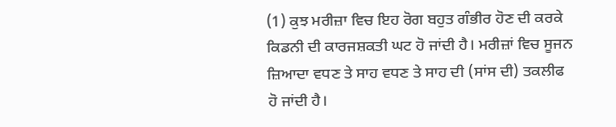(1) ਕੁਝ ਮਰੀਜ਼ਾ ਵਿਚ ਇਹ ਰੋਗ ਬਹੁਤ ਗੰਭੀਰ ਹੋਣ ਦੀ ਕਰਕੇ ਕਿਡਨੀ ਦੀ ਕਾਰਜਸ਼ਕਤੀ ਘਟ ਹੋ ਜਾਂਦੀ ਹੈ। ਮਰੀਜ਼ਾਂ ਵਿਚ ਸੂਜਨ ਜ਼ਿਆਦਾ ਵਧਣ ਤੇ ਸਾਹ ਵਧਣ ਤੇ ਸਾਹ ਦੀ (ਸਾਂਸ ਦੀ) ਤਕਲੀਫ ਹੋ ਜਾਂਦੀ ਹੈ।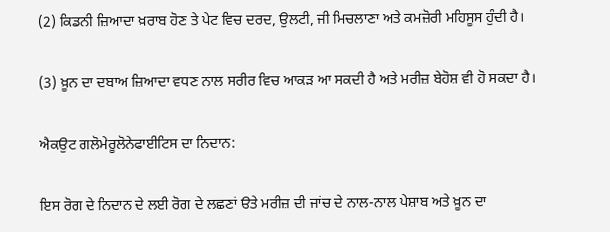(2) ਕਿਡਨੀ ਜ਼ਿਆਦਾ ਖ਼ਰਾਬ ਹੋਣ ਤੇ ਪੇਟ ਵਿਚ ਦਰਦ, ਉਲਟੀ, ਜੀ ਮਿਚਲਾਣਾ ਅਤੇ ਕਮਜ਼ੋਰੀ ਮਹਿਸੂਸ ਹੁੰਦੀ ਹੈ।

(3) ਖ਼ੂਨ ਦਾ ਦਬਾਅ ਜ਼ਿਆਦਾ ਵਧਣ ਨਾਲ ਸਰੀਰ ਵਿਚ ਆਕੜ ਆ ਸਕਦੀ ਹੈ ਅਤੇ ਮਰੀਜ਼ ਬੇਹੋਸ਼ ਵੀ ਹੋ ਸਕਦਾ ਹੈ।

ਐਕਉਟ ਗਲੋਮੇਰੂਲੋਨੇਫਾਈਟਿਸ ਦਾ ਨਿਦਾਨ:

ਇਸ ਰੋਗ ਦੇ ਨਿਦਾਨ ਦੇ ਲਈ ਰੋਗ ਦੇ ਲਛਣਾਂ ੳਤੇ ਮਰੀਜ਼ ਦੀ ਜਾਂਚ ਦੇ ਨਾਲ-ਨਾਲ ਪੇਸ਼ਾਬ ਅਤੇ ਖ਼ੂਨ ਦਾ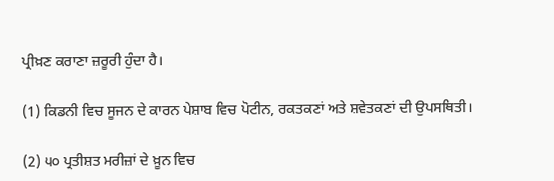ਪ੍ਰੀਖ਼ਣ ਕਰਾਣਾ ਜ਼ਰੂਰੀ ਹੁੰਦਾ ਹੈ।

(1) ਕਿਡਨੀ ਵਿਚ ਸੂਜਨ ਦੇ ਕਾਰਨ ਪੇਸ਼ਾਬ ਵਿਚ ਪੋਟੀਨ, ਰਕਤਕਣਾਂ ਅਤੇ ਸ਼ਵੇਤਕਣਾਂ ਦੀ ਉਪਸਥਿਤੀ।

(2) ੫੦ ਪ੍ਰਤੀਸ਼ਤ ਮਰੀਜ਼ਾਂ ਦੇ ਖ਼ੂਨ ਵਿਚ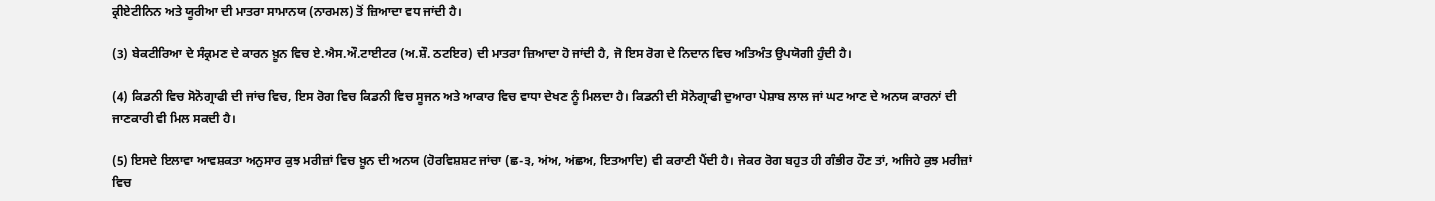ਕ੍ਰੀਏਟੀਨਿਨ ਅਤੇ ਯੂਰੀਆ ਦੀ ਮਾਤਰਾ ਸਾਮਾਨਯ (ਨਾਰਮਲ) ਤੋਂ ਜ਼ਿਆਦਾ ਵਧ ਜਾਂਦੀ ਹੈ।

(3) ਬੇਕਟੀਰਿਆ ਦੇ ਸੰਕ੍ਰਮਣ ਦੇ ਕਾਰਨ ਖ਼ੂਨ ਵਿਚ ਏ.ਐਸ.ਔ.ਟਾਈਟਰ (ਅ.ਸ਼ੌ. ਠਟਇਰ) ਦੀ ਮਾਤਰਾ ਜ਼ਿਆਦਾ ਹੋ ਜਾਂਦੀ ਹੈ, ਜੋ ਇਸ ਰੋਗ ਦੇ ਨਿਦਾਨ ਵਿਚ ਅਤਿਅੰਤ ਉਪਯੋਗੀ ਹੁੰਦੀ ਹੈ।

(4) ਕਿਡਨੀ ਵਿਚ ਸੋਨੋਗ੍ਰਾਫੀ ਦੀ ਜਾਂਚ ਵਿਚ, ਇਸ ਰੋਗ ਵਿਚ ਕਿਡਨੀ ਵਿਚ ਸੂਜਨ ਅਤੇ ਆਕਾਰ ਵਿਚ ਵਾਧਾ ਦੇਖਣ ਨੂੰ ਮਿਲਦਾ ਹੈ। ਕਿਡਨੀ ਦੀ ਸੋਨੋਗ੍ਰਾਫੀ ਦੁਆਰਾ ਪੇਸ਼ਾਬ ਲਾਲ ਜਾਂ ਘਟ ਆਣ ਦੇ ਅਨਯ ਕਾਰਨਾਂ ਦੀ ਜਾਣਕਾਰੀ ਵੀ ਮਿਲ ਸਕਦੀ ਹੈ।

(5) ਇਸਦੇ ਇਲਾਵਾ ਆਵਸ਼ਕਤਾ ਅਨੁਸਾਰ ਕੁਝ ਮਰੀਜ਼ਾਂ ਵਿਚ ਖ਼ੂਨ ਦੀ ਅਨਯ (ਹੋਰਵਿਸ਼ਸ਼ਟ ਜਾਂਚਾ (ਛ-੩, ਅਂਅ, ਅਂਛਅ, ਇਤਆਦਿ) ਵੀ ਕਰਾਣੀ ਪੈਂਦੀ ਹੈ। ਜੇਕਰ ਰੋਗ ਬਹੁਤ ਹੀ ਗੰਭੀਰ ਹੌਣ ਤਾਂ, ਅਜਿਹੇ ਕੁਝ ਮਰੀਜ਼ਾਂ ਵਿਚ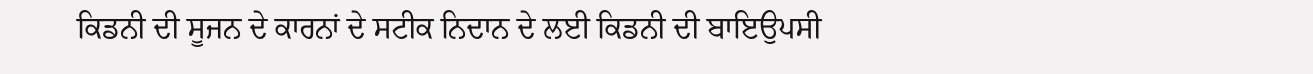ਕਿਡਨੀ ਦੀ ਸੂਜਨ ਦੇ ਕਾਰਨਾਂ ਦੇ ਸਟੀਕ ਨਿਦਾਨ ਦੇ ਲਈ ਕਿਡਨੀ ਦੀ ਬਾਇਉਪਸੀ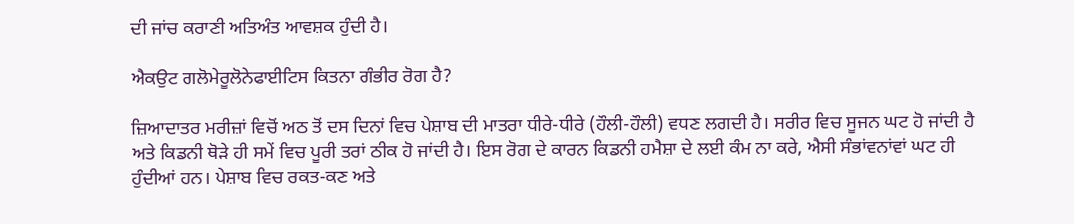ਦੀ ਜਾਂਚ ਕਰਾਣੀ ਅਤਿਅੰਤ ਆਵਸ਼ਕ ਹੁੰਦੀ ਹੈ।

ਐਕਉਟ ਗਲੋਮੇਰੂਲੋਨੇਫਾਈਟਿਸ ਕਿਤਨਾ ਗੰਭੀਰ ਰੋਗ ਹੈ?

ਜ਼ਿਆਦਾਤਰ ਮਰੀਜ਼ਾਂ ਵਿਚੋਂ ਅਠ ਤੋਂ ਦਸ ਦਿਨਾਂ ਵਿਚ ਪੇਸ਼ਾਬ ਦੀ ਮਾਤਰਾ ਧੀਰੇ-ਧੀਰੇ (ਹੌਲੀ-ਹੌਲੀ) ਵਧਣ ਲਗਦੀ ਹੈ। ਸਰੀਰ ਵਿਚ ਸੂਜਨ ਘਟ ਹੋ ਜਾਂਦੀ ਹੈ ਅਤੇ ਕਿਡਨੀ ਥੋੜੇ ਹੀ ਸਮੇਂ ਵਿਚ ਪੂਰੀ ਤਰਾਂ ਠੀਕ ਹੋ ਜਾਂਦੀ ਹੈ। ਇਸ ਰੋਗ ਦੇ ਕਾਰਨ ਕਿਡਨੀ ਹਮੈਸ਼ਾ ਦੇ ਲਈ ਕੰਮ ਨਾ ਕਰੇ, ਐਸੀ ਸੰਭਾਂਵਨਾਂਵਾਂ ਘਟ ਹੀ ਹੁੰਦੀਆਂ ਹਨ। ਪੇਸ਼ਾਬ ਵਿਚ ਰਕਤ-ਕਣ ਅਤੇ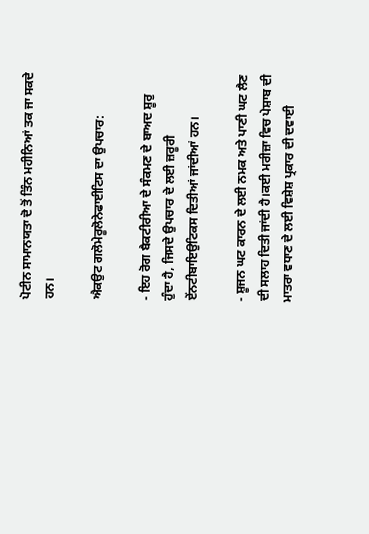ਪੋਟੀਨ ਸਾਮਾਨਯਤਾ ਦੋ ਤੋਂ ਤਿੰਨ ਮਹੀਨਿਆਂ ਤਕ ਜਾ ਸਕਦੇ ਹਨ।

ਐਕਉਟ ਗਲੋਮੇਰੂਲੋਨੇਫਾਈਟਿਸ ਦਾ ਉਪਚਾਰ:

- ਇਹ ਰੋਗ ਬੈਕਟੀਰੀਆ ਦੇ ਸੰਕਮਣ ਦੇ ਬਾਅਦ ਸ਼ੂਰੁ ਹੁੰਦਾ ਹੈ, ਜਿਸਦੇ ਉਪਚਾਰ ਦੇ ਲਈ ਜ਼ਰੂਰੀ ਏਂਨਟੀਬਾਇਉਟਿਕਸ ਦਿਤੀਆਂ ਜਾਂਦੀਆਂ ਹਨ।

- ਸ਼ੂਜਨ ਘਟ ਕਾਰਨ ਦੇ ਲਈ ਨਮਕ ਅਤੇ ਪਾਣੀ ਘਟ ਲੈਣ ਦੀ ਸਲਾਹ ਦਿਤੀ ਜਾਂਦੀ ਹੈ।ਕਈ ਮਰੀਜ਼ਾ ਵਿਚ ਪੇਸ਼ਾਬ ਦੀ ਮਾਤਰਾ ਵਧਾਣ ਦੇ ਲਈ ਵਿਸ਼ੇਸ਼ ਪ੍ਰਕਾਰ ਦੀ ਦਵਾਈ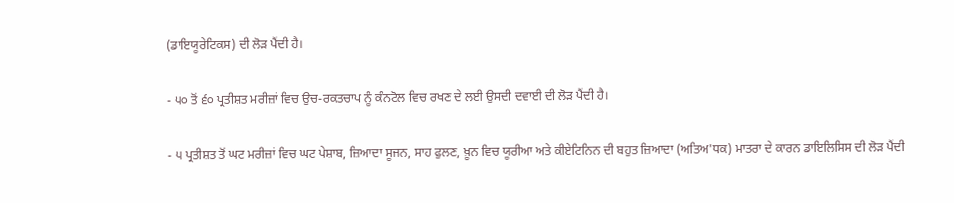(ਡਾਇਯੂਰੇਟਿਕਸ) ਦੀ ਲੋੜ ਪੈਂਦੀ ਹੈ।

- ੫੦ ਤੋਂ ੬੦ ਪ੍ਰਤੀਸ਼ਤ ਮਰੀਜ਼ਾਂ ਵਿਚ ਉਚ-ਰਕਤਚਾਪ ਨੂੰ ਕੰਨਟੋਲ ਵਿਚ ਰਖਣ ਦੇ ਲਈ ਉਸਦੀ ਦਵਾਈ ਦੀ ਲੋੜ ਪੈਂਦੀ ਹੈ।

- ੫ ਪ੍ਰਤੀਸ਼ਤ ਤੋਂ ਘਟ ਮਰੀਜ਼ਾਂ ਵਿਚ ਘਟ ਪੇਸ਼ਾਬ, ਜ਼ਿਆਦਾ ਸੂਜਨ, ਸਾਹ ਫੁਲਣ, ਖ਼ੂਨ ਵਿਚ ਯੂਰੀਆ ਅਤੇ ਕੀਏਟਿਨਿਨ ਦੀ ਬਹੁਤ ਜ਼ਿਆਦਾ (ਅਤਿਅ'ਧਕ) ਮਾਤਰਾ ਦੇ ਕਾਰਨ ਡਾਇਲਿਸਿਸ ਦੀ ਲੋੜ ਪੈਂਦੀ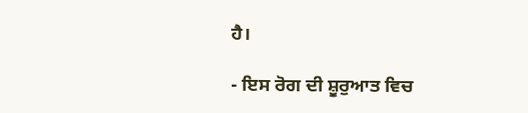ਹੈ।

- ਇਸ ਰੋਗ ਦੀ ਸ਼ੂਰੁਆਤ ਵਿਚ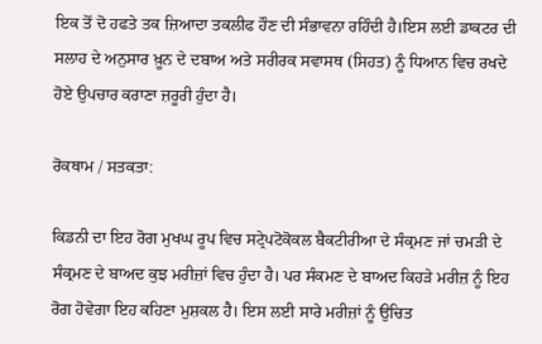ਇਕ ਤੋਂ ਦੋ ਹਫਤੇ ਤਕ ਜ਼ਿਆਦਾ ਤਕਲੀਫ ਹੌਣ ਦੀ ਸੰਭਾਵਨਾ ਰਹਿੰਦੀ ਹੈ।ਇਸ ਲਈ ਡਾਕਟਰ ਦੀ ਸਲਾਹ ਦੇ ਅਨੁਸਾਰ ਖ਼ੂਨ ਦੇ ਦਬਾਅ ਅਤੇ ਸਰੀਰਕ ਸਵਾਸਥ (ਸਿਹਤ) ਨੂੰ ਧਿਆਨ ਵਿਚ ਰਖਦੇ ਹੋਏ ਉਪਚਾਰ ਕਰਾਣਾ ਜ਼ਰੂਰੀ ਹੁੰਦਾ ਹੈ।

ਰੋਕਥਾਮ / ਸਤਕਤਾ:

ਕਿਡਨੀ ਦਾ ਇਹ ਰੋਗ ਮੁਖਘ ਰੂਪ ਵਿਚ ਸਟ੍ਰੇਪਟੋਕੋਕਲ ਬੈਕਟੀਰੀਆ ਦੇ ਸੰਕ੍ਰਮਣ ਜਾਂ ਚਮੜੀ ਦੇ ਸੰਕ੍ਰਮਣ ਦੇ ਬਾਅਦ ਕੁਝ ਮਰੀਜ਼ਾਂ ਵਿਚ ਹੁੰਦਾ ਹੈ। ਪਰ ਸੰਕਮਣ ਦੇ ਬਾਅਦ ਕਿਹੜੇ ਮਰੀਜ਼ ਨੂੰ ਇਹ ਰੋਗ ਹੋਵੇਗਾ ਇਹ ਕਹਿਣਾ ਮੁਸ਼ਕਲ ਹੈ। ਇਸ ਲਈ ਸਾਰੇ ਮਰੀਜ਼ਾਂ ਨੂੰ ਉਚਿਤ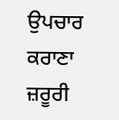ਉਪਚਾਰ ਕਰਾਣਾ ਜ਼ਰੂਰੀ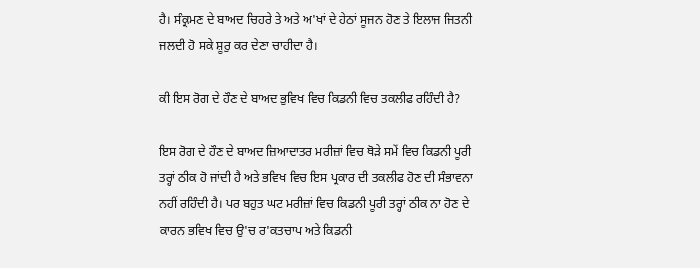ਹੈ। ਸੰਕ੍ਰਮਣ ਦੇ ਬਾਅਦ ਚਿਹਰੇ ਤੇ ਅਤੇ ਅ'ਖਾਂ ਦੇ ਹੇਠਾਂ ਸੂਜਨ ਹੋਣ ਤੇ ਇਲਾਜ ਜਿਤਨੀ ਜਲਦੀ ਹੋ ਸਕੇ ਸ਼ੂਰੁ ਕਰ ਦੇਣਾ ਚਾਹੀਦਾ ਹੈ।

ਕੀ ਇਸ ਰੋਗ ਦੇ ਹੌਣ ਦੇ ਬਾਅਦ ਭੁਵਿਖ ਵਿਚ ਕਿਡਨੀ ਵਿਚ ਤਕਲੀਫ ਰਹਿੰਦੀ ਹੈ?

ਇਸ ਰੋਗ ਦੇ ਹੌਣ ਦੇ ਬਾਅਦ ਜ਼ਿਆਦਾਤਰ ਮਰੀਜ਼ਾਂ ਵਿਚ ਥੋੜੇ ਸਮੇਂ ਵਿਚ ਕਿਡਨੀ ਪੂਰੀ ਤਰ੍ਹਾਂ ਠੀਕ ਹੋ ਜਾਂਦੀ ਹੈ ਅਤੇ ਭਵਿਖ ਵਿਚ ਇਸ ਪ੍ਰਕਾਰ ਦੀ ਤਕਲੀਫ ਹੋਣ ਦੀ ਸੰਭਾਵਨਾ ਨਹੀਂ ਰਹਿੰਦੀ ਹੈ। ਪਰ ਬਹੁਤ ਘਟ ਮਰੀਜ਼ਾਂ ਵਿਚ ਕਿਡਨੀ ਪੂਰੀ ਤਰ੍ਹਾਂ ਠੀਕ ਨਾ ਹੋਣ ਦੇ ਕਾਰਨ ਭਵਿਖ ਵਿਚ ਉ'ਚ ਰ'ਕਤਚਾਪ ਅਤੇ ਕਿਡਨੀ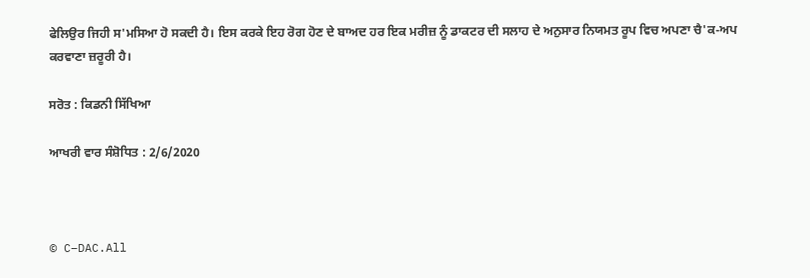ਫੇਲਿਉਰ ਜਿਹੀ ਸ'ਮਸਿਆ ਹੋ ਸਕਦੀ ਹੈ। ਇਸ ਕਰਕੇ ਇਹ ਰੋਗ ਹੋਣ ਦੇ ਬਾਅਦ ਹਰ ਇਕ ਮਰੀਜ਼ ਨੂੰ ਡਾਕਟਰ ਦੀ ਸਲਾਹ ਦੇ ਅਨੁਸਾਰ ਨਿਯਮਤ ਰੂਪ ਵਿਚ ਅਪਣਾ ਚੈ'ਕ-ਅਪ ਕਰਵਾਣਾ ਜ਼ਰੂਰੀ ਹੈ।

ਸਰੋਤ : ਕਿਡਨੀ ਸਿੱਖਿਆ

ਆਖਰੀ ਵਾਰ ਸੰਸ਼ੋਧਿਤ : 2/6/2020



© C–DAC.All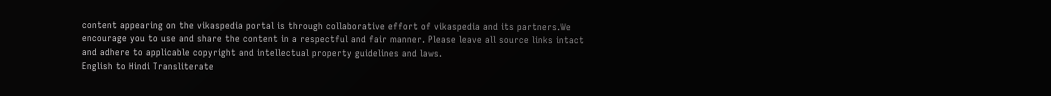content appearing on the vikaspedia portal is through collaborative effort of vikaspedia and its partners.We encourage you to use and share the content in a respectful and fair manner. Please leave all source links intact and adhere to applicable copyright and intellectual property guidelines and laws.
English to Hindi Transliterate